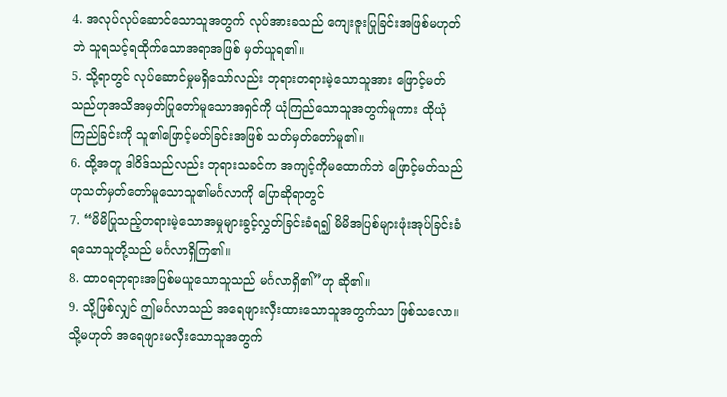4. အလုပ်လုပ်ဆောင်သောသူအတွက် လုပ်အားခသည် ကျေးဇူးပြုခြင်းအဖြစ်မဟုတ်ဘဲ သူရသင့်ရထိုက်သောအရာအဖြစ် မှတ်ယူရ၏။
5. သို့ရာတွင် လုပ်ဆောင်မှုမရှိသော်လည်း ဘုရားတရားမဲ့သောသူအား ဖြောင့်မတ်သည်ဟုအသိအမှတ်ပြုတော်မူသောအရှင်ကို ယုံကြည်သောသူအတွက်မူကား ထိုယုံကြည်ခြင်းကို သူ၏ဖြောင့်မတ်ခြင်းအဖြစ် သတ်မှတ်တော်မူ၏။
6. ထို့အတူ ဒါဝိဒ်သည်လည်း ဘုရားသခင်က အကျင့်ကိုမထောက်ဘဲ ဖြောင့်မတ်သည်ဟုသတ်မှတ်တော်မူသောသူ၏မင်္ဂလာကို ပြောဆိုရာတွင်
7. “မိမိပြုသည့်တရားမဲ့သောအမှုများခွင့်လွှတ်ခြင်းခံရ၍ မိမိအပြစ်များဖုံးအုပ်ခြင်းခံရသောသူတို့သည် မင်္ဂလာရှိကြ၏။
8. ထာဝရဘုရားအပြစ်မယူသောသူသည် မင်္ဂလာရှိ၏”ဟု ဆို၏။
9. သို့ဖြစ်လျှင် ဤမင်္ဂလာသည် အရေဖျားလှီးထားသောသူအတွက်သာ ဖြစ်သလော။ သို့မဟုတ် အရေဖျားမလှီးသောသူအတွက်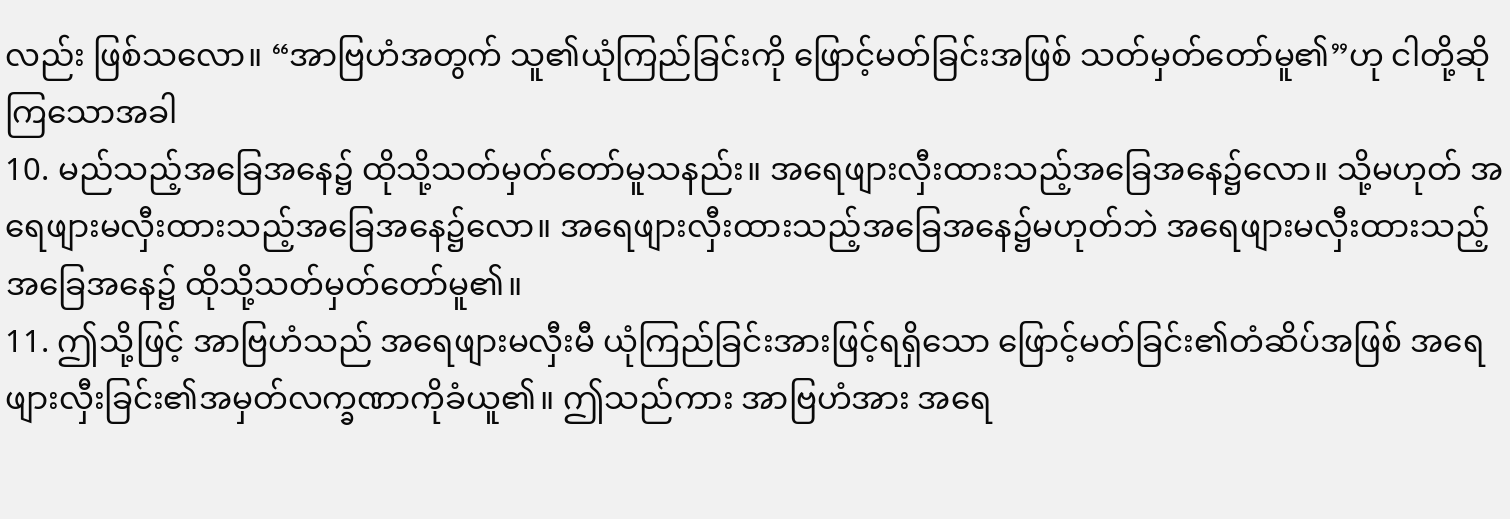လည်း ဖြစ်သလော။ “အာဗြဟံအတွက် သူ၏ယုံကြည်ခြင်းကို ဖြောင့်မတ်ခြင်းအဖြစ် သတ်မှတ်တော်မူ၏”ဟု ငါတို့ဆိုကြသောအခါ
10. မည်သည့်အခြေအနေ၌ ထိုသို့သတ်မှတ်တော်မူသနည်း။ အရေဖျားလှီးထားသည့်အခြေအနေ၌လော။ သို့မဟုတ် အရေဖျားမလှီးထားသည့်အခြေအနေ၌လော။ အရေဖျားလှီးထားသည့်အခြေအနေ၌မဟုတ်ဘဲ အရေဖျားမလှီးထားသည့်အခြေအနေ၌ ထိုသို့သတ်မှတ်တော်မူ၏။
11. ဤသို့ဖြင့် အာဗြဟံသည် အရေဖျားမလှီးမီ ယုံကြည်ခြင်းအားဖြင့်ရရှိသော ဖြောင့်မတ်ခြင်း၏တံဆိပ်အဖြစ် အရေဖျားလှီးခြင်း၏အမှတ်လက္ခဏာကိုခံယူ၏။ ဤသည်ကား အာဗြဟံအား အရေ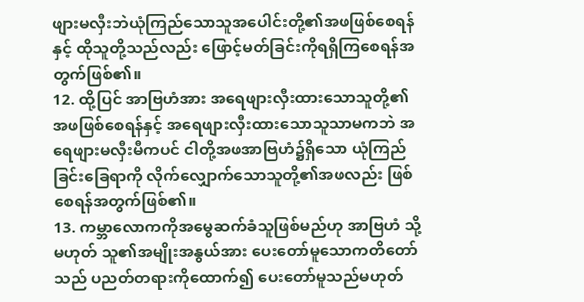ဖျားမလှီးဘဲယုံကြည်သောသူအပေါင်းတို့၏အဖဖြစ်စေရန်နှင့် ထိုသူတို့သည်လည်း ဖြောင့်မတ်ခြင်းကိုရရှိကြစေရန်အတွက်ဖြစ်၏။
12. ထို့ပြင် အာဗြဟံအား အရေဖျားလှီးထားသောသူတို့၏အဖဖြစ်စေရန်နှင့် အရေဖျားလှီးထားသောသူသာမကဘဲ အရေဖျားမလှီးမီကပင် ငါတို့အဖအာဗြဟံ၌ရှိသော ယုံကြည်ခြင်းခြေရာကို လိုက်လျှောက်သောသူတို့၏အဖလည်း ဖြစ်စေရန်အတွက်ဖြစ်၏။
13. ကမ္ဘာလောကကိုအမွေဆက်ခံသူဖြစ်မည်ဟု အာဗြဟံ သို့မဟုတ် သူ၏အမျိုးအနွယ်အား ပေးတော်မူသောကတိတော်သည် ပညတ်တရားကိုထောက်၍ ပေးတော်မူသည်မဟုတ်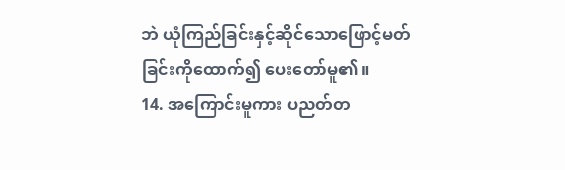ဘဲ ယုံကြည်ခြင်းနှင့်ဆိုင်သောဖြောင့်မတ်ခြင်းကိုထောက်၍ ပေးတော်မူ၏။
14. အကြောင်းမူကား ပညတ်တ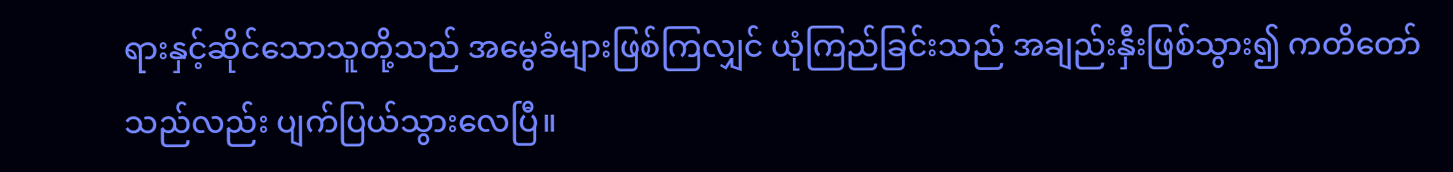ရားနှင့်ဆိုင်သောသူတို့သည် အမွေခံများဖြစ်ကြလျှင် ယုံကြည်ခြင်းသည် အချည်းနှီးဖြစ်သွား၍ ကတိတော်သည်လည်း ပျက်ပြယ်သွားလေပြီ။